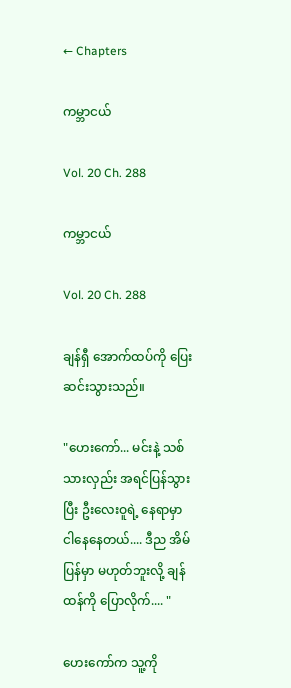← Chapters

ကမ္ဘာငယ်

Vol. 20 Ch. 288

ကမ္ဘာငယ်

Vol. 20 Ch. 288

ချန်ရှီ အောက်ထပ်ကို ပြေးဆင်းသွားသည်။

"ဟေးကော်... မင်းနဲ့ သစ်သားလှည်း အရင်ပြန်သွားပြီး ဦးလေးဝူရဲ့ နေရာမှာ ငါနေနေတယ်.... ဒီည အိမ်ပြန်မှာ မဟုတ်ဘူးလို့ ချန်ထန်ကို ပြောလိုက်.... "

ဟေးကော်က သူ့ကို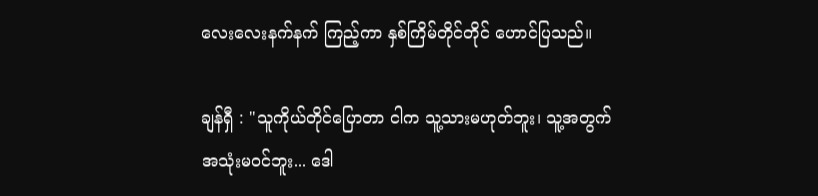လေးလေးနက်နက် ကြည့်ကာ နှစ်ကြိမ်တိုင်တိုင် ဟောင်ပြသည်။

ချန်ရှီ : "သူကိုယ်တိုင်ပြောတာ ငါက သူ့သားမဟုတ်ဘူး၊ သူ့အတွက် အသုံးမဝင်ဘူး... ဒေါ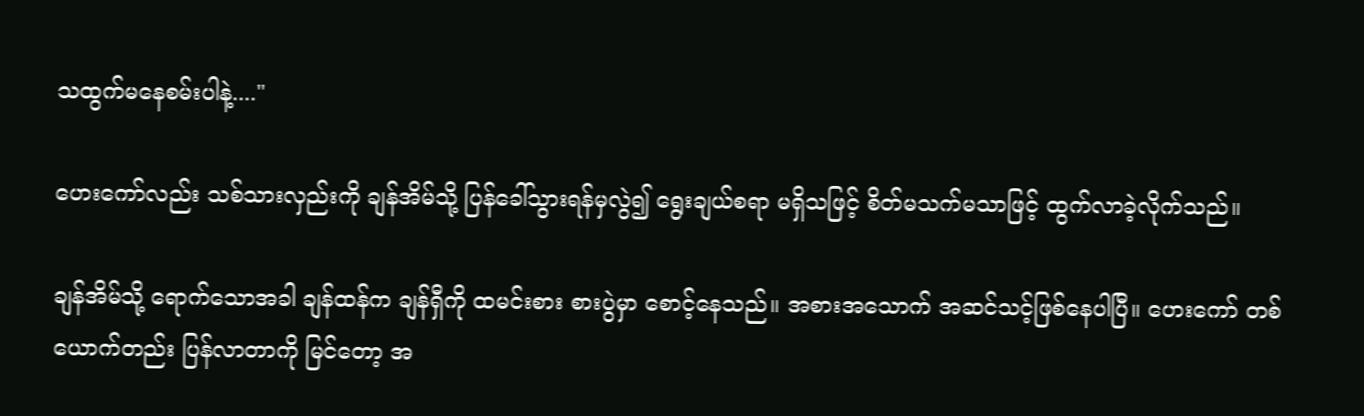သထွက်မနေစမ်းပါနဲ့...."

ဟေးကော်လည်း သစ်သားလှည်းကို ချန်အိမ်သို့ ပြန်ခေါ်သွားရန်မှလွဲ၍ ရွေးချယ်စရာ မရှိသဖြင့် စိတ်မသက်မသာဖြင့် ထွက်လာခဲ့လိုက်သည်။

ချန်အိမ်သို့ ရောက်သောအခါ ချန်ထန်က ချန်ရှီကို ထမင်းစား စားပွဲမှာ စောင့်နေသည်။ အစားအသောက် အဆင်သင့်ဖြစ်နေပါပြီ။ ဟေးကော် တစ်ယောက်တည်း ပြန်လာတာကို မြင်တော့ အ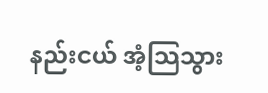နည်းငယ် အံ့သြသွား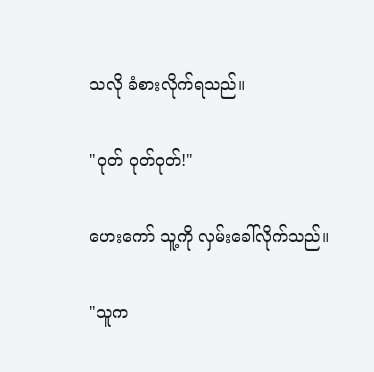သလို ခံစားလိုက်ရသည်။

"ဝုတ် ဝုတ်ဝုတ်!"

ဟေးကော် သူ့ကို လှမ်းခေါ်လိုက်သည်။

"သူက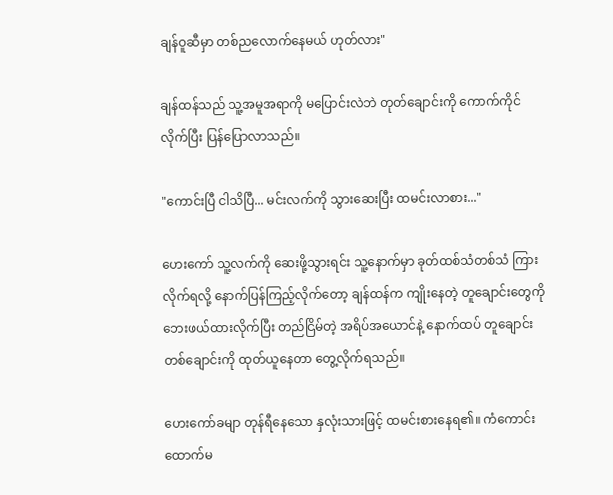ချန်ဝူဆီမှာ တစ်ညလောက်နေမယ် ဟုတ်လား"

ချန်ထန်သည် သူ့အမူအရာကို မပြောင်းလဲဘဲ တုတ်ချောင်းကို ကောက်ကိုင်လိုက်ပြီး ပြန်ပြောလာသည်။

"ကောင်းပြီ ငါသိပြီ... မင်းလက်ကို သွားဆေးပြီး ထမင်းလာစား..."

ဟေးကော် သူ့လက်ကို ဆေးဖို့သွားရင်း သူ့နောက်မှာ ခုတ်ထစ်သံတစ်သံ ကြားလိုက်ရလို့ နောက်ပြန်ကြည့်လိုက်တော့ ချန်ထန်က ကျိုးနေတဲ့ တူချောင်းတွေကို ဘေးဖယ်ထားလိုက်ပြီး တည်ငြိမ်တဲ့ အရိပ်အယောင်နဲ့ နောက်ထပ် တူချောင်းတစ်ချောင်းကို ထုတ်ယူနေတာ တွေ့လိုက်ရသည်။

ဟေးကော်ခမျာ တုန်ရီနေသော နှလုံးသားဖြင့် ထမင်းစားနေရ၏။ ကံကောင်းထောက်မ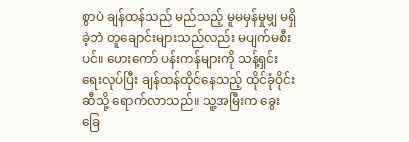စွာပဲ ချန်ထန်သည် မည်သည့် မူမမှန်မှုမျှ မရှိခဲ့ဘဲ တူချောင်းများသည်လည်း မပျက်မစီးပင်။ ဟေးကော် ပန်းကန်များကို သန့်ရှင်းရေးလုပ်ပြီး ချန်ထန်ထိုင်နေသည့် ထိုင်ခုံဝိုင်းဆီသို့ ရောက်လာသည်။ သူ့အမြီးက ခွေးခြေ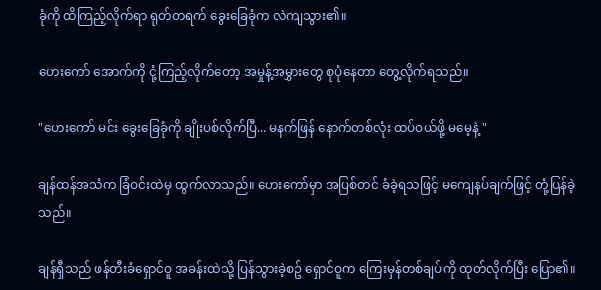ခုံကို ထိကြည့်လိုက်ရာ ရုတ်တရက် ခွေးခြေခုံက လဲကျသွား၏။

ဟေးကော် အောက်ကို ငုံ့ကြည့်လိုက်တော့ အမှုန့်အမွှားတွေ စုပုံနေတာ တွေ့လိုက်ရသည်။

"ဟေးကော် မင်း ခွေးခြေခုံကို ချိုးပစ်လိုက်ပြီ... မနက်ဖြန် နောက်တစ်လုံး ထပ်ဝယ်ဖို့ မမေ့နဲ့ "

ချန်ထန်အသံက ခြံဝင်းထဲမှ ထွက်လာသည်။ ဟေးကော်မှာ အပြစ်တင် ခံခဲ့ရသဖြင့် မကျေနပ်ချက်ဖြင့် တုံ့ပြန်ခဲ့သည်။

ချန်ရှီသည် ဖန်တီးခံရှောင်ဝူ အခန်းထဲသို့ ပြန်သွားခဲ့စဥ် ရှောင်ဝူက ကြေးမှန်တစ်ချပ်ကို ထုတ်လိုက်ပြီး ပြော၏။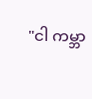"ငါ ကမ္ဘာ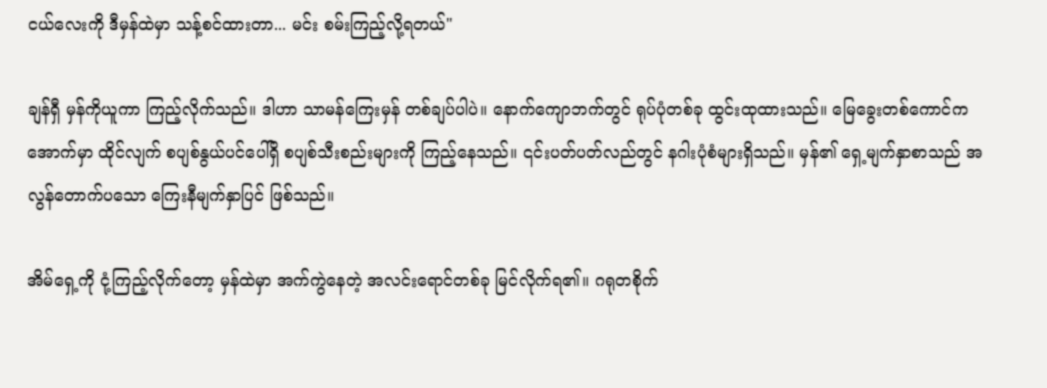ငယ်လေးကို ဒီမှန်ထဲမှာ သန့်စင်ထားတာ... မင်း စမ်းကြည့်လို့ရတယ်"

ချန်ရှီ မှန်ကိုယူကာ ကြည့်လိုက်သည်။ ဒါဟာ သာမန်ကြေးမှန် တစ်ချပ်ပါပဲ။ နောက်ကျောဘက်တွင် ရုပ်ပုံတစ်ခု ထွင်းထုထားသည်။ မြေခွေးတစ်ကောင်က အောက်မှာ ထိုင်လျက် စပျစ်နွယ်ပင်ပေါ်ရှိ စပျစ်သီးစည်းများကို ကြည့်နေသည်။ ၎င်းပတ်ပတ်လည်တွင် နဂါးပုံစံများရှိသည်။ မှန်၏ ရှေ့မျက်နှာစာသည် အလွန်တောက်ပသော ကြေးနီမျက်နှာပြင် ဖြစ်သည်။

အိမ်ရှေ့ကို ငုံ့ကြည့်လိုက်တော့ မှန်ထဲမှာ အက်ကွဲနေတဲ့ အလင်းရောင်တစ်ခု မြင်လိုက်ရ၏။ ဂရုတစိုက်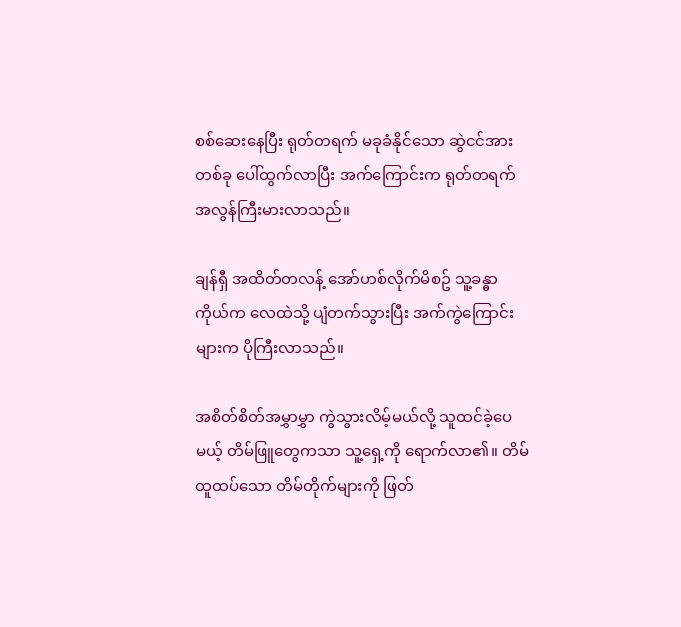စစ်ဆေးနေပြီး ရုတ်တရက် မခုခံနိုင်သော ဆွဲငင်အားတစ်ခု ပေါ်ထွက်လာပြီး အက်ကြောင်းက ရုတ်တရက် အလွန်ကြီးမားလာသည်။

ချန်ရှီ အထိတ်တလန့် အော်ဟစ်လိုက်မိစဥ် သူ့ခန္ဓာကိုယ်က လေထဲသို့ ပျံတက်သွားပြီး အက်ကွဲကြောင်းများက ပိုကြီးလာသည်။

အစိတ်စိတ်အမွှာမွှာ ကွဲသွားလိမ့်မယ်လို့ သူထင်ခဲ့ပေမယ့် တိမ်ဖြူတွေကသာ သူ့ရှေ့ကို ရောက်လာ၏။ တိမ်ထူထပ်သော တိမ်တိုက်များကို ဖြတ်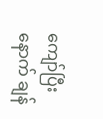ကျော်ပြီးနောက် ချန်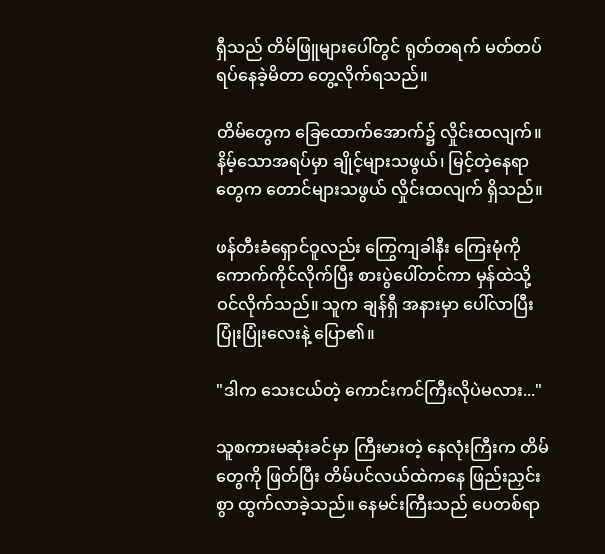ရှီသည် တိမ်ဖြူများပေါ်တွင် ရုတ်တရက် မတ်တပ်ရပ်နေခဲ့မိတာ တွေ့လိုက်ရသည်။

တိမ်တွေက ခြေထောက်အောက်၌ လှိုင်းထလျက်။ နိမ့်သောအရပ်မှာ ချိုင့်များသဖွယ်၊ မြင့်တဲ့နေရာတွေက တောင်များသဖွယ် လှိုင်းထလျက် ရှိသည်။

ဖန်တီးခံရှောင်ဝူလည်း ကြွေကျခါနီး ကြေးမုံကို ကောက်ကိုင်လိုက်ပြီး စားပွဲပေါ်တင်ကာ မှန်ထဲသို့ ဝင်လိုက်သည်။ သူက ချန်ရှီ အနားမှာ ပေါ်လာပြီး ပြုံးပြုံးလေးနဲ့ ပြော၏။

"ဒါက သေးငယ်တဲ့ ကောင်းကင်ကြီးလိုပဲမလား..."

သူစကားမဆုံးခင်မှာ ကြီးမားတဲ့ နေလုံးကြီးက တိမ်တွေကို ဖြတ်ပြီး တိမ်ပင်လယ်ထဲကနေ ဖြည်းညှင်းစွာ ထွက်လာခဲ့သည်။ နေမင်းကြီးသည် ပေတစ်ရာ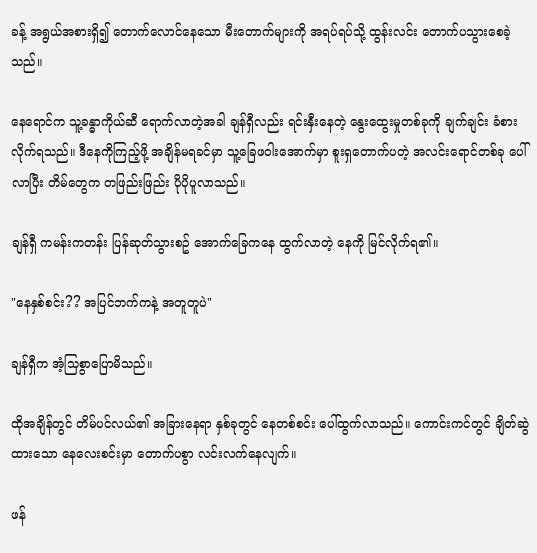ခန့် အရွယ်အစားရှိ၍ တောက်လောင်နေသော မီးတောက်များကို အရပ်ရပ်သို့ ထွန်းလင်း တောက်ပသွားစေခဲ့သည်။

နေရောင်က သူ့ခန္ဓာကိုယ်ဆီ ရောက်လာတဲ့အခါ ချန်ရှီလည်း ရင်းနှီးနေတဲ့ နွေးထွေးမှုတစ်ခုကို ချက်ချင်း ခံစားလိုက်ရသည်။ ဒီနေကိုကြည့်ဖို့ အချိန်မရခင်မှာ သူ့ခြေဖဝါးအောက်မှာ စူးရှတောက်ပတဲ့ အလင်းရောင်တစ်ခု ပေါ်လာပြီး တိမ်တွေက တဖြည်းဖြည်း ပိုပိုပူလာသည်။

ချန်ရှီ ကမန်းကတန်း ပြန်ဆုတ်သွားစဥ် အောက်ခြေကနေ ထွက်လာတဲ့ နေကို မြင်လိုက်ရ၏။

"နေနှစ်စင်း?? အပြင်ဘက်ကနဲ့ အတူတူပဲ"

ချန်ရှီက အံ့သြစွာပြောမိသည်။

ထိုအချိန်တွင် တိမ်ပင်လယ်၏ အခြားနေရာ နှစ်ခုတွင် နေတစ်စင်း ပေါ်ထွက်လာသည်။ ကောင်းကင်တွင် ချိတ်ဆွဲထားသော နေလေးစင်းမှာ တောက်ပစွာ လင်းလက်နေလျက်။

ဖန်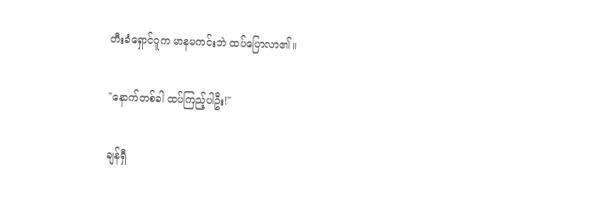တီးခံရှောင်ဝူက မာနမကင်းဘဲ ထပ်ပြောလာ၏။

"နောက်တစ်ခါ ထပ်ကြည့်ပါဦး!"

ချန်ရှီ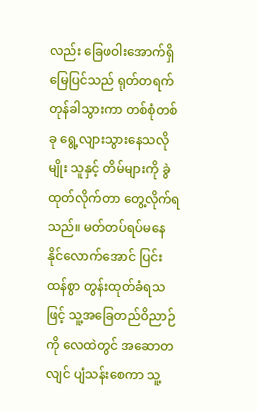လည်း ခြေဖဝါးအောက်ရှိ မြေပြင်သည် ရုတ်တရက် တုန်ခါသွားကာ တစ်စုံတစ်ခု ရွေ့လျားသွားနေသလိုမျိုး သူနှင့် တိမ်များကို ခွဲထုတ်လိုက်တာ တွေ့လိုက်ရသည်။ မတ်တပ်ရပ်မနေနိုင်လောက်အောင် ပြင်းထန်စွာ တွန်းထုတ်ခံရသဖြင့် သူ့အခြေတည်ဝိညာဉ်ကို လေထဲတွင် အဆောတလျင် ပျံသန်းစေကာ သူ့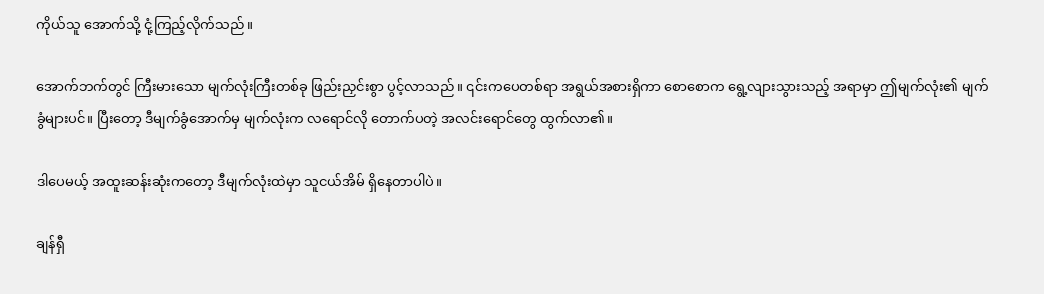ကိုယ်သူ အောက်သို့ ငုံ့ကြည့်လိုက်သည်။

အောက်ဘက်တွင် ကြီးမားသော မျက်လုံးကြီးတစ်ခု ဖြည်းညှင်းစွာ ပွင့်လာသည်။ ၎င်းကပေတစ်ရာ အရွယ်အစားရှိကာ စောစောက ရွေ့လျားသွားသည့် အရာမှာ ဤမျက်လုံး၏ မျက်ခွံများပင်။ ပြီးတော့ ဒီမျက်ခွံအောက်မှ မျက်လုံးက လရောင်လို တောက်ပတဲ့ အလင်းရောင်တွေ ထွက်လာ၏။

ဒါပေမယ့် အထူးဆန်းဆုံးကတော့ ဒီမျက်လုံးထဲမှာ သူငယ်အိမ် ရှိနေတာပါပဲ။

ချန်ရှီ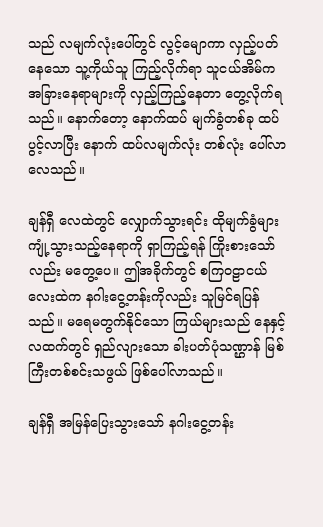သည် လမျက်လုံးပေါ်တွင် လွင့်မျောကာ လှည့်ပတ်နေသော သူ့ကိုယ်သူ ကြည့်လိုက်ရာ သူငယ်အိမ်က အခြားနေရာများကို လှည့်ကြည့်နေတာ တွေ့လိုက်ရသည်။ နောက်တော့ နောက်ထပ် မျက်ခွံတစ်ခု ထပ်ပွင့်လာပြီး နောက် ထပ်လမျက်လုံး တစ်လုံး ပေါ်လာလေသည်။

ချန်ရှီ လေထဲတွင် လျှောက်သွားရင်း ထိုမျက်ခွံများ ကျုံ့သွားသည့်နေရာကို ရှာကြည့်ရန် ကြိုးစားသော်လည်း မတွေ့ပေ။ ဤအခိုက်တွင် စကြဝဠာငယ်လေးထဲက နဂါးငွေ့တန်းကိုလည်း သူမြင်ရပြန်သည်။ မရေမတွက်နိုင်သော ကြယ်များသည် နေနှင့်လထက်တွင် ရှည်လျားသော ခါးပတ်ပုံသဏ္ဌာန် မြစ်ကြီးတစ်စင်းသဖွယ် ဖြစ်ပေါ်လာသည်။

ချန်ရှီ အမြန်ပြေးသွားသော် နဂါးငွေ့တန်း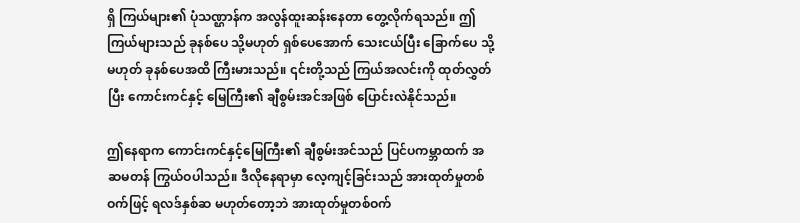ရှိ ကြယ်များ၏ ပုံသဏ္ဌာန်က အလွန်ထူးဆန်းနေတာ တွေ့လိုက်ရသည်။ ဤကြယ်များသည် ခုနစ်ပေ သို့မဟုတ် ရှစ်ပေအောက် သေးငယ်ပြီး ခြောက်ပေ သို့မဟုတ် ခုနစ်ပေအထိ ကြီးမားသည်။ ၎င်းတို့သည် ကြယ်အလင်းကို ထုတ်လွှတ်ပြီး ကောင်းကင်နှင့် မြေကြီး၏ ချီစွမ်းအင်အဖြစ် ပြောင်းလဲနိုင်သည်။

ဤနေရာက ကောင်းကင်နှင့်မြေကြီး၏ ချီစွမ်းအင်သည် ပြင်ပကမ္ဘာထက် အဆမတန် ကြွယ်ဝပါသည်။ ဒီလိုနေရာမှာ လေ့ကျင့်ခြင်းသည် အားထုတ်မှုတစ်ဝက်ဖြင့် ရလဒ်နှစ်ဆ မဟုတ်တော့ဘဲ အားထုတ်မှုတစ်ဝက်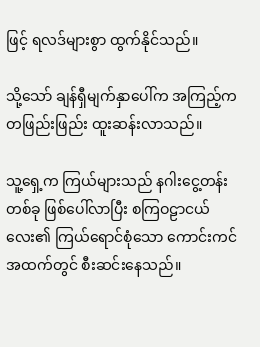ဖြင့် ရလဒ်များစွာ ထွက်နိုင်သည်။

သို့သော် ချန်ရှီမျက်နှာပေါ်က အကြည့်က တဖြည်းဖြည်း ထူးဆန်းလာသည်။

သူ့ရှေ့က ကြယ်များသည် နဂါးငွေ့တန်းတစ်ခု ဖြစ်ပေါ်လာပြီး စကြဝဠာငယ်လေး၏ ကြယ်ရောင်စုံသော ကောင်းကင်အထက်တွင် စီးဆင်းနေသည်။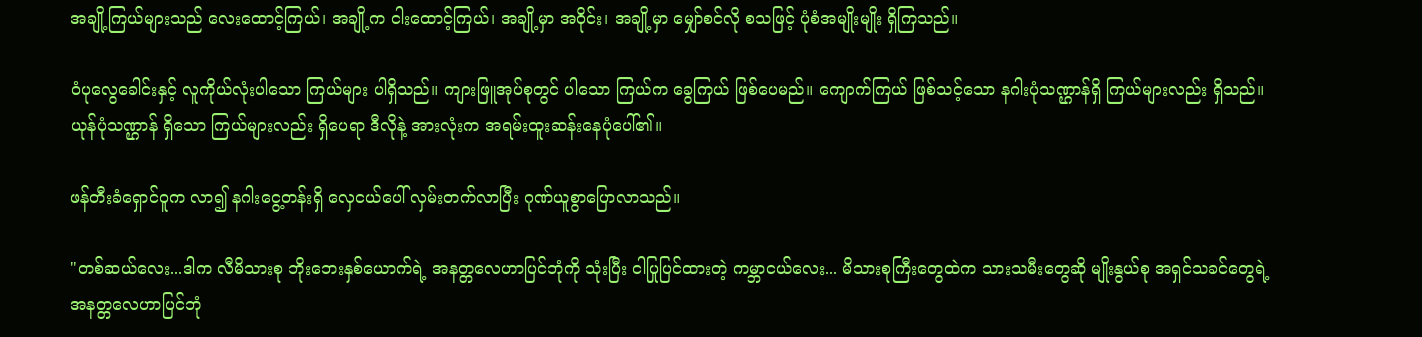အချို့ကြယ်များသည် လေးထောင့်ကြယ်၊ အချို့က ငါးထောင့်ကြယ်၊ အချို့မှာ အဝိုင်း၊ အချို့မှာ မျှော်စင်လို စသဖြင့် ပုံစံအမျိုးမျိုး ရှိကြသည်။

ဝံပုလွေခေါင်းနှင့် လူကိုယ်လုံးပါသော ကြယ်များ ပါရှိသည်။ ကျားဖြူအုပ်စုတွင် ပါသော ကြယ်က ခွေကြယ် ဖြစ်ပေမည်။ ကျောက်ကြယ် ဖြစ်သင့်သော နဂါးပုံသဏ္ဌာန်ရှိ ကြယ်များလည်း ရှိသည်။ ယုန်ပုံသဏ္ဌာန် ရှိသော ကြယ်များလည်း ရှိပေရာ ဒီလိုနဲ့ အားလုံးက အရမ်းထူးဆန်းနေပုံပေါ်၏။

ဖန်တီးခံရှောင်ဝူက လာ၍ နဂါးငွေ့တန်းရှိ လှေငယ်ပေါ် လှမ်းတက်လာပြီး ဂုဏ်ယူစွာပြောလာသည်။

"တစ်ဆယ်လေး...ဒါက လီမိသားစု ဘိုးဘေးနှစ်ယောက်ရဲ့ အနတ္တလေဟာပြင်ဘုံကို သုံးပြီး ငါပြုပြင်ထားတဲ့ ကမ္ဘာငယ်လေး... မိသားစုကြီးတွေထဲက သားသမီးတွေဆို မျိုးနွယ်စု အရှင်သခင်တွေရဲ့ အနတ္တလေဟာပြင်ဘုံ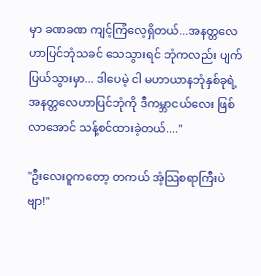မှာ ခဏခဏ ကျင့်ကြံလေ့ရှိတယ်...အနတ္တလေဟာပြင်ဘုံသခင် သေသွားရင် ဘုံကလည်း ပျက်ပြယ်သွားမှာ... ဒါပေမဲ့ ငါ မဟာယာနဘုံနှစ်ခုရဲ့ အနတ္တလေဟာပြင်ဘုံကို ဒီကမ္ဘာငယ်လေး ဖြစ်လာအောင် သန့်စင်ထားခဲ့တယ်...."

"ဦးလေးဝူကတော့ တကယ် အံ့သြစရာကြီးပဲဗျာ!"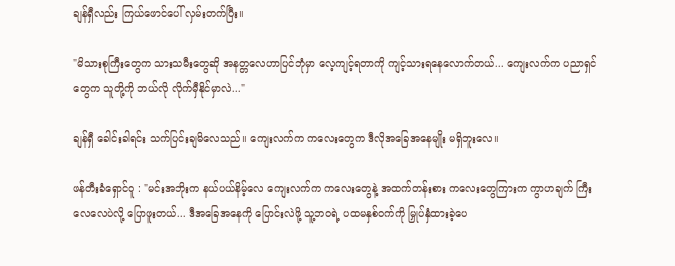ချန်ရှီလည်း ကြယ်ဖောင်ပေါ် လှမ်းတက်ပြီး။

"မိသားစုကြီးတွေက သားသမီးတွေဆို အနတ္တလေဟာပြင်ဘုံမှာ လေ့ကျင့်ရတာကို ကျင့်သားရနေလောက်တယ်... ကျေးလက်က ပညာရှင်တွေက သူတို့ကို ဘယ်လို လိုက်မှီနိုင်မှာလဲ..."

ချန်ရှီ ခေါင်းခါရင်း သက်ပြင်းချမိလေသည်။ ကျေးလက်က ကလေးတွေက ဒီလိုအခြေအနေမျိုး မရှိဘူးလေ။

ဖန်တီးခံရှောင်ဝူ : "မင်းအဘိုးက နယ်ပယ်နိမ့်လေ ကျေးလက်က ကလေးတွေနဲ့ အထက်တန်းစား ကလေးတွေကြားက ကွာဟချက် ကြီးလေလေပဲလို့ ပြောဖူးတယ်... ဒီအခြေအနေကို ပြောင်းလဲဖို့ သူ့ဘဝရဲ့ ပထမနှစ်ဝက်ကို မြှုပ်နှံထားခဲ့ပေ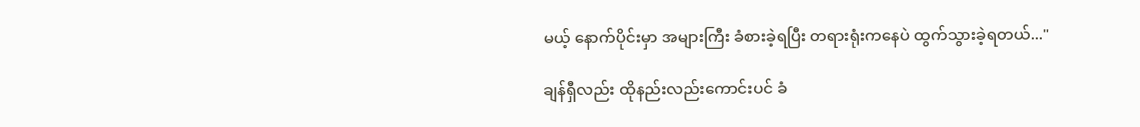မယ့် နောက်ပိုင်းမှာ အများကြီး ခံစားခဲ့ရပြီး တရားရုံးကနေပဲ ထွက်သွားခဲ့ရတယ်..."

ချန်ရှီလည်း ထိုနည်းလည်းကောင်းပင် ခံ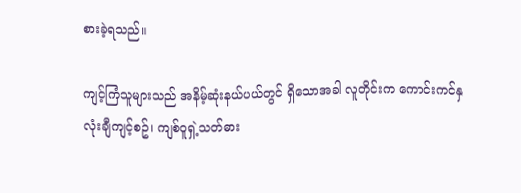စားခဲ့ရသည်။

ကျင့်ကြံသူများသည် အနိမ့်ဆုံးနယ်ပယ်တွင် ရှိသောအခါ လူတိုင်းက ကောင်းကင်နှလုံးချီကျင့်စဥ်၊ ကျစ်ဝူရှဲ့သတ်ဓား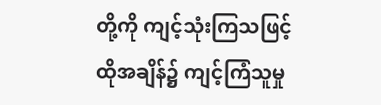တို့ကို ကျင့်သုံးကြသဖြင့် ထိုအချိန်၌ ကျင့်ကြံသူမှု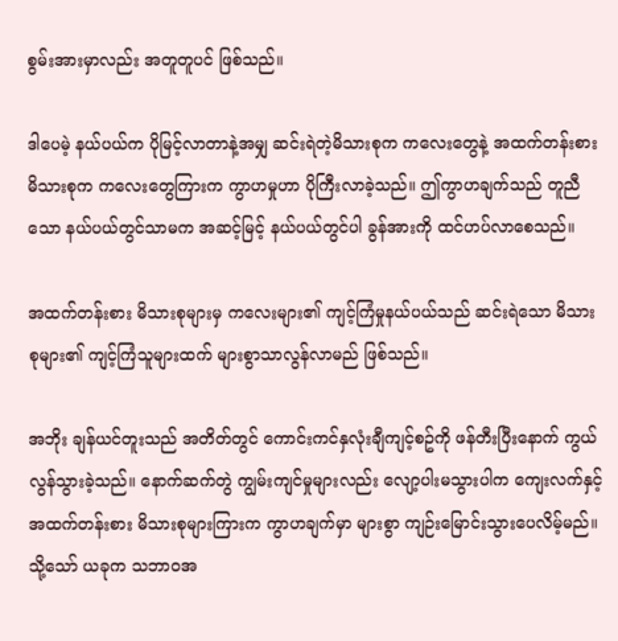စွမ်းအားမှာလည်း အတူတူပင် ဖြစ်သည်။

ဒါပေမဲ့ နယ်ပယ်က ပိုမြင့်လာတာနဲ့အမျှ ဆင်းရဲတဲ့မိသားစုက ကလေးတွေနဲ့ အထက်တန်းစား မိသားစုက ကလေးတွေကြားက ကွာဟမှုဟာ ပိုကြီးလာခဲ့သည်။ ဤကွာဟချက်သည် တူညီသော နယ်ပယ်တွင်သာမက အဆင့်မြင့် နယ်ပယ်တွင်ပါ ခွန်အားကို ထင်ဟပ်လာစေသည်။

အထက်တန်းစား မိသားစုများမှ ကလေးများ၏ ကျင့်ကြံမှုနယ်ပယ်သည် ဆင်းရဲသော မိသားစုများ၏ ကျင့်ကြံသူများထက် များစွာသာလွန်လာမည် ဖြစ်သည်။

အဘိုး ချန်ယင်တူးသည် အတိတ်တွင် ကောင်းကင်နှလုံးချီကျင့်စဥ်ကို ဖန်တီးပြီးနောက် ကွယ်လွန်သွားခဲ့သည်။ နောက်ဆက်တွဲ ကျွမ်းကျင်မှုများလည်း လျော့ပါးမသွားပါက ကျေးလက်နှင့် အထက်တန်းစား မိသားစုများကြားက ကွာဟချက်မှာ များစွာ ကျဉ်းမြောင်းသွားပေလိမ့်မည်။ သို့သော် ယခုက သဘာဝအ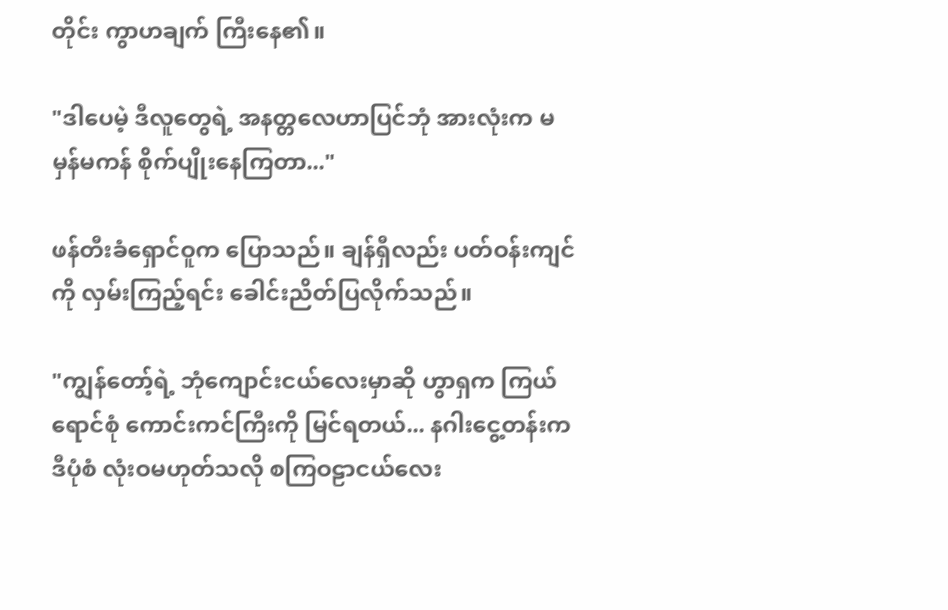တိုင်း ကွာဟချက် ကြီးနေ၏။

"ဒါပေမဲ့ ဒီလူတွေရဲ့ အနတ္တလေဟာပြင်ဘုံ အားလုံးက မမှန်မကန် စိုက်ပျိုးနေကြတာ..."

ဖန်တီးခံရှောင်ဝူက ပြောသည်။ ချန်ရှီလည်း ပတ်ဝန်းကျင်ကို လှမ်းကြည့်ရင်း ခေါင်းညိတ်ပြလိုက်သည်။

"ကျွန်တော့်ရဲ့ ဘုံကျောင်းငယ်လေးမှာဆို ဟွာရှက ကြယ်ရောင်စုံ ကောင်းကင်ကြီးကို မြင်ရတယ်... နဂါးငွေ့တန်းက ဒီပုံစံ လုံးဝမဟုတ်သလို စကြဝဠာငယ်လေး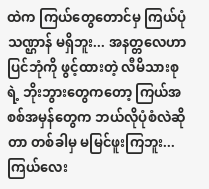ထဲက ကြယ်တွေတောင်မှ ကြယ်ပုံသဏ္ဌာန် မရှိဘူး... အနတ္တလေဟာပြင်ဘုံကို ဖွင့်ထားတဲ့ လီမိသားစုရဲ့ ဘိုးဘွားတွေကတော့ ကြယ်အစစ်အမှန်တွေက ဘယ်လိုပုံစံလဲဆိုတာ တစ်ခါမှ မမြင်ဖူးကြဘူး... ကြယ်လေး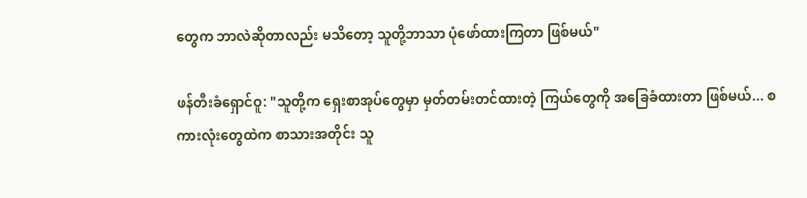တွေက ဘာလဲဆိုတာလည်း မသိတော့ သူတို့ဘာသာ ပုံဖော်ထားကြတာ ဖြစ်မယ်"

ဖန်တီးခံရှောင်ဝူ: "သူတို့က ရှေးစာအုပ်တွေမှာ မှတ်တမ်းတင်ထားတဲ့ ကြယ်တွေကို အခြေခံထားတာ ဖြစ်မယ်... စကားလုံးတွေထဲက စာသားအတိုင်း သူ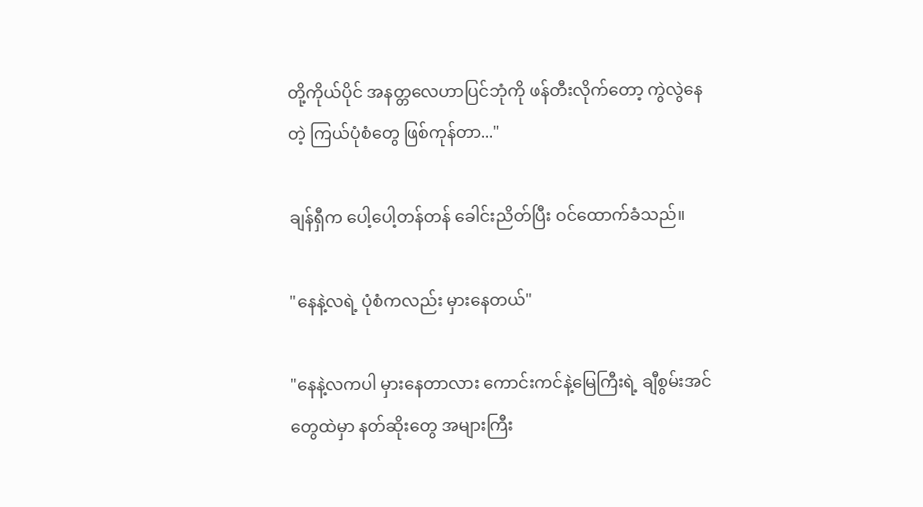တို့ကိုယ်ပိုင် အနတ္တလေဟာပြင်ဘုံကို ဖန်တီးလိုက်တော့ ကွဲလွဲနေတဲ့ ကြယ်ပုံစံတွေ ဖြစ်ကုန်တာ..."

ချန်ရှီက ပေါ့ပေါ့တန်တန် ခေါင်းညိတ်ပြီး ဝင်ထောက်ခံသည်။

"နေနဲ့လရဲ့ ပုံစံကလည်း မှားနေတယ်"

"နေနဲ့လကပါ မှားနေတာလား ကောင်းကင်နဲ့မြေကြီးရဲ့ ချီစွမ်းအင်တွေထဲမှာ နတ်ဆိုးတွေ အများကြီး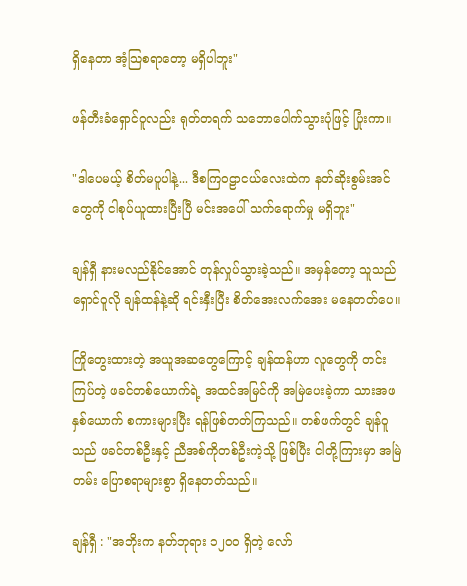ရှိနေတာ အံ့သြစရာတော့ မရှိပါဘူး"

ဖန်တီးခံရှောင်ဝူလည်း ရုတ်တရက် သဘောပေါက်သွားပုံဖြင့် ပြုံးကာ။

"ဒါပေမယ့် စိတ်မပူပါနဲ့... ဒီစကြဝဠာငယ်လေးထဲက နတ်ဆိုးစွမ်းအင်တွေကို ငါစုပ်ယူထားပြီးပြီ မင်းအပေါ် သက်ရောက်မှု မရှိဘူး"

ချန်ရှီ နားမလည်နိုင်အောင် တုန်လှုပ်သွားခဲ့သည်။ အမှန်တော့ သူသည် ရှောင်ဝူလို ချန်ထန်နဲ့ဆို ရင်းနှီးပြီး စိတ်အေးလက်အေး မနေတတ်ပေ။

ကြိုတွေးထားတဲ့ အယူအဆတွေကြောင့် ချန်ထန်ဟာ လူတွေကို တင်းကြပ်တဲ့ ဖခင်တစ်ယောက်ရဲ့ အထင်အမြင်ကို အမြဲပေးခဲ့ကာ သားအဖနှစ်ယောက် စကားများပြီး ရန်ဖြစ်တတ်ကြသည်။ တစ်ဖက်တွင် ချန်ဝူသည် ဖခင်တစ်ဦးနှင့် ညီအစ်ကိုတစ်ဦးကဲ့သို့ ဖြစ်ပြီး ငါတို့ကြားမှာ အမြဲတမ်း ပြောစရာများစွာ ရှိနေတတ်သည်။

ချန်ရှီ : "အဘိုးက နတ်ဘုရား ၁၂၀၀ ရှိတဲ့ လော်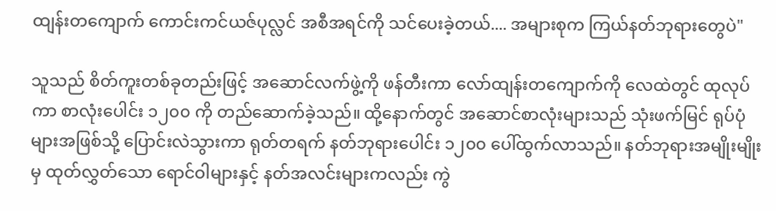ထျန်းတကျောက် ကောင်းကင်ယဇ်ပုလ္လင် အစီအရင်ကို သင်ပေးခဲ့တယ်.... အများစုက ကြယ်နတ်ဘုရားတွေပဲ"

သူသည် စိတ်ကူးတစ်ခုတည်းဖြင့် အဆောင်လက်ဖွဲ့ကို ဖန်တီးကာ လော်ထျန်းတကျောက်ကို လေထဲတွင် ထုလုပ်ကာ စာလုံးပေါင်း ၁၂၀၀ ကို တည်ဆောက်ခဲ့သည်။ ထို့နောက်တွင် အဆောင်စာလုံးများသည် သုံးဖက်မြင် ရုပ်ပုံများအဖြစ်သို့ ပြောင်းလဲသွားကာ ရုတ်တရက် နတ်ဘုရားပေါင်း ၁၂၀၀ ပေါ်ထွက်လာသည်။ နတ်ဘုရားအမျိုးမျိုးမှ ထုတ်လွှတ်သော ရောင်ဝါများနှင့် နတ်အလင်းများကလည်း ကွဲ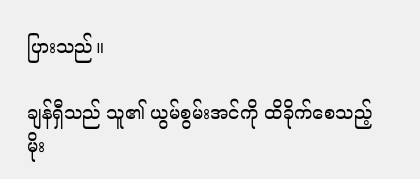ပြားသည်။

ချန်ရှီသည် သူ၏ ယွမ်စွမ်းအင်ကို ထိခိုက်စေသည့် မိုး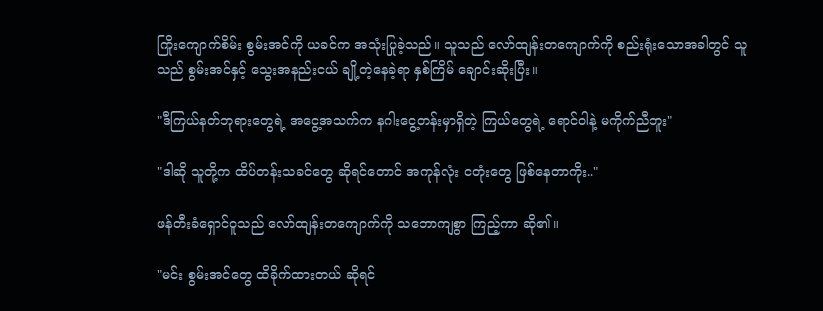ကြိုးကျောက်စိမ်း စွမ်းအင်ကို ယခင်က အသုံးပြုခဲ့သည်။ သူသည် လော်ထျန်းတကျောက်ကို စည်းရုံးသောအခါတွင် သူသည် စွမ်းအင်နှင့် သွေးအနည်းငယ် ချို့တဲ့နေခဲ့ရာ နှစ်ကြိမ် ချောင်းဆိုးပြီး။

"ဒီကြယ်နတ်ဘုရားတွေရဲ့ အငွေ့အသက်က နဂါးငွေ့တန်းမှာရှိတဲ့ ကြယ်တွေရဲ့ ရောင်ဝါနဲ့ မကိုက်ညီဘူး"

"ဒါဆို သူတို့က ထိပ်တန်းသခင်တွေ ဆိုရင်တောင် အကုန်လုံး ငတုံးတွေ ဖြစ်နေတာကိုး.."

ဖန်တီးခံရှောင်ဝူသည် လော်ထျန်းတကျောက်ကို သဘောကျစွာ ကြည့်ကာ ဆို၏။

"မင်း စွမ်းအင်တွေ ထိခိုက်ထားတယ် ဆိုရင်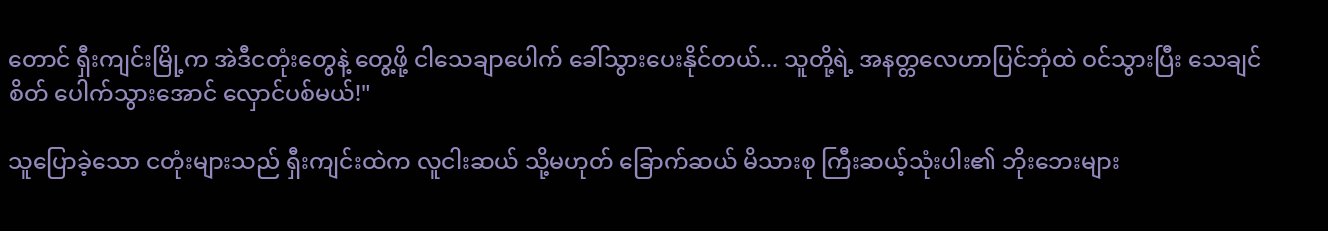တောင် ရှီးကျင်းမြို့က အဲဒီငတုံးတွေနဲ့ တွေ့ဖို့ ငါသေချာပေါက် ခေါ်သွားပေးနိုင်တယ်... သူတို့ရဲ့ အနတ္တလေဟာပြင်ဘုံထဲ ဝင်သွားပြီး သေချင်စိတ် ပေါက်သွားအောင် လှောင်ပစ်မယ်!"

သူပြောခဲ့သော ငတုံးများသည် ရှီးကျင်းထဲက လူငါးဆယ် သို့မဟုတ် ခြောက်ဆယ် မိသားစု ကြီးဆယ့်သုံးပါး၏ ဘိုးဘေးများ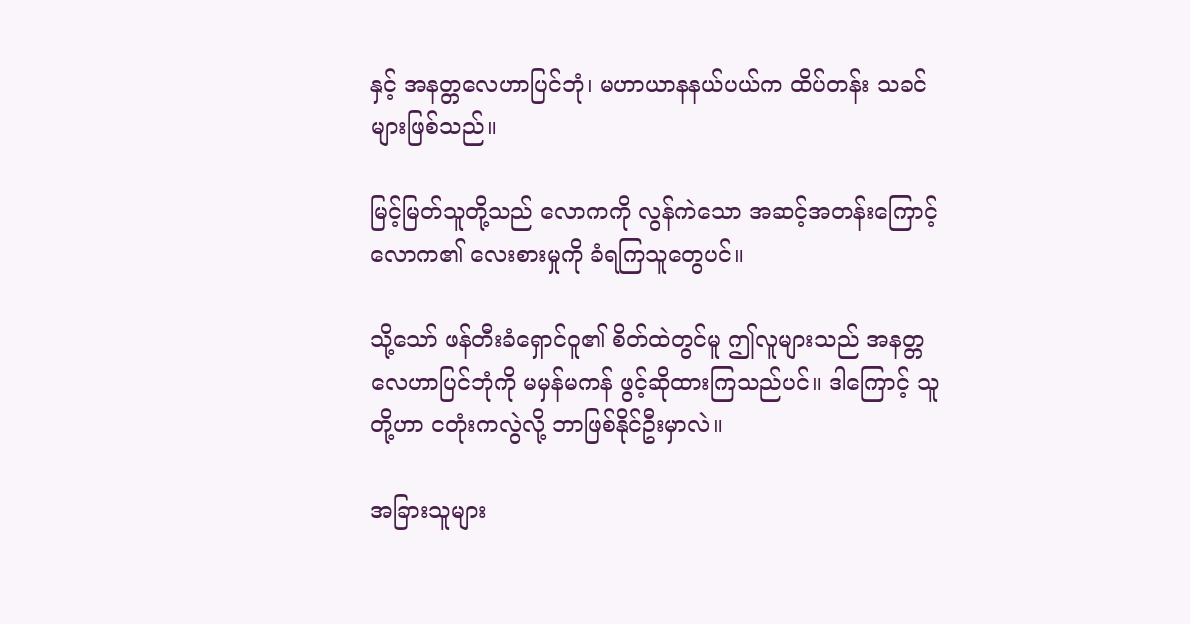နှင့် အနတ္တလေဟာပြင်ဘုံ၊ မဟာယာနနယ်ပယ်က ထိပ်တန်း သခင်များဖြစ်သည်။

မြင့်မြတ်သူတို့သည် လောကကို လွန်ကဲသော အဆင့်အတန်းကြောင့် လောက၏ လေးစားမှုကို ခံရကြသူတွေပင်။

သို့သော် ဖန်တီးခံရှောင်ဝူ၏ စိတ်ထဲတွင်မူ ဤလူများသည် အနတ္တလေဟာပြင်ဘုံကို မမှန်မကန် ဖွင့်ဆိုထားကြသည်ပင်။ ဒါကြောင့် သူတို့ဟာ ငတုံးကလွဲလို့ ဘာဖြစ်နိုင်ဦးမှာလဲ။

အခြားသူများ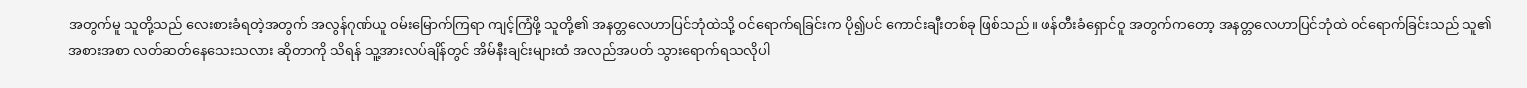အတွက်မူ သူတို့သည် လေးစားခံရတဲ့အတွက် အလွန်ဂုဏ်ယူ ဝမ်းမြောက်ကြရာ ကျင့်ကြံဖို့ သူတို့၏ အနတ္တလေဟာပြင်ဘုံထဲသို့ ဝင်ရောက်ရခြင်းက ပို၍ပင် ကောင်းချီးတစ်ခု ဖြစ်သည်။ ဖန်တီးခံရှောင်ဝူ အတွက်ကတော့ အနတ္တလေဟာပြင်ဘုံထဲ ဝင်ရောက်ခြင်းသည် သူ၏ အစားအစာ လတ်ဆတ်နေသေးသလား ဆိုတာကို သိရန် သူ့အားလပ်ချိန်တွင် အိမ်နီးချင်းများထံ အလည်အပတ် သွားရောက်ရသလိုပါ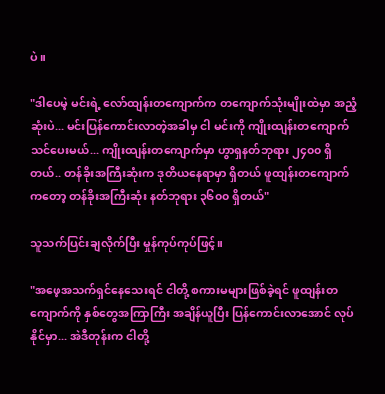ပဲ။

"ဒါပေမဲ့ မင်းရဲ့ လော်ထျန်းတကျောက်က တကျောက်သုံးမျိုးထဲမှာ အညံ့ဆုံးပဲ... မင်းပြန်ကောင်းလာတဲ့အခါမှ ငါ မင်းကို ကျိုးထျန်းတကျောက် သင်ပေးမယ်... ကျိုးထျန်းတကျောက်မှာ ဟွာရှနတ်ဘုရား ၂၄၀၀ ရှိတယ်.. တန်ခိုးအကြီးဆုံးက ဒုတိယနေရာမှာ ရှိတယ် ဖူထျန်းတကျောက်ကတော့ တန်ခိုးအကြီးဆုံး နတ်ဘုရား ၃၆၀၀ ရှိတယ်"

သူသက်ပြင်းချလိုက်ပြီး မှုန်ကုပ်ကုပ်ဖြင့်။

"အဖေ့အသက်ရှင်နေသေးရင် ငါတို့ စကားမများဖြစ်ခဲ့ရင် ဖူထျန်းတကျောက်ကို နှစ်တွေအကြာကြီး အချိန်ယူပြီး ပြန်ကောင်းလာအောင် လုပ်နိုင်မှာ... အဲဒီတုန်းက ငါတို့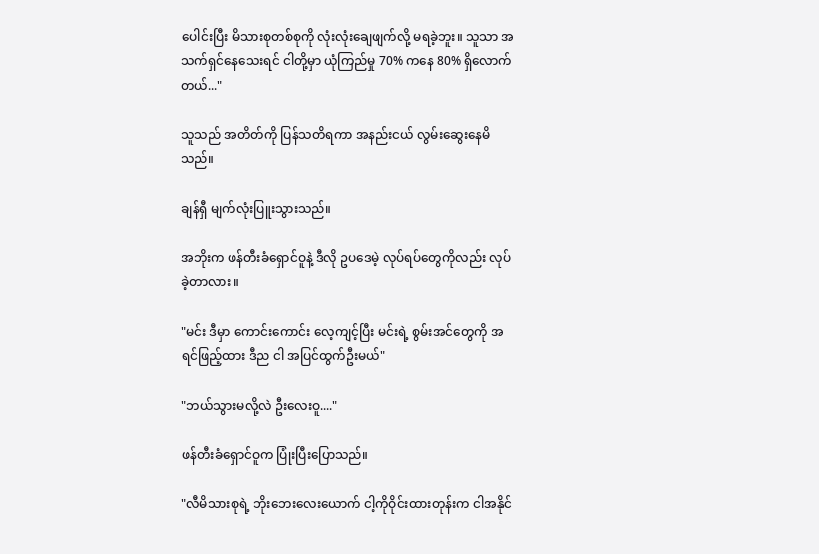ပေါင်းပြီး မိသားစုတစ်စုကို လုံးလုံးချေဖျက်လို့ မရခဲ့ဘူး။ သူသာ အသက်ရှင်နေသေးရင် ငါတို့မှာ ယုံကြည်မှု 70% ကနေ 80% ရှိလောက်တယ်..."

သူသည် အတိတ်ကို ပြန်သတိရကာ အနည်းငယ် လွမ်းဆွေးနေမိသည်။

ချန်ရှီ မျက်လုံးပြူးသွားသည်။

အဘိုးက ဖန်တီးခံရှောင်ဝူနဲ့ ဒီလို ဥပဒေမဲ့ လုပ်ရပ်တွေကိုလည်း လုပ်ခဲ့တာလား။

"မင်း ဒီမှာ ကောင်းကောင်း လေ့ကျင့်ပြီး မင်းရဲ့ စွမ်းအင်တွေကို အရင်ဖြည့်ထား ဒီည ငါ အပြင်ထွက်ဦးမယ်"

"ဘယ်သွားမလို့လဲ ဦးလေးဝူ...."

ဖန်တီးခံရှောင်ဝူက ပြုံးပြီးပြောသည်။

"လီမိသားစုရဲ့ ဘိုးဘေးလေးယောက် ငါ့ကိုဝိုင်းထားတုန်းက ငါအနိုင်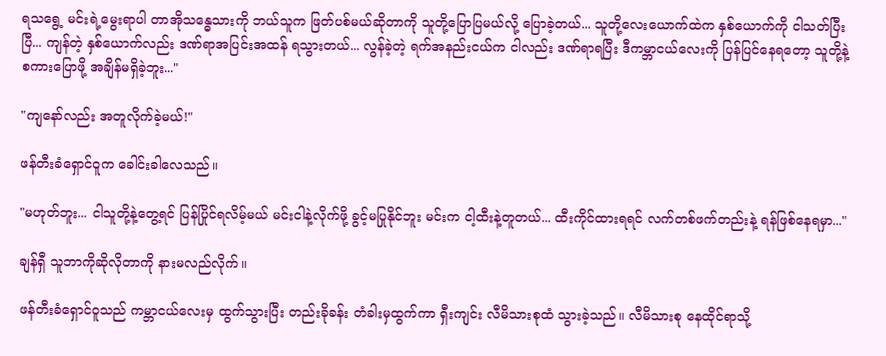ရသရွေ့ မင်းရဲ့မွေးရာပါ တာအိုသန္ဓေသားကို ဘယ်သူက ဖြတ်ပစ်မယ်ဆိုတာကို သူတို့ပြောပြမယ်လို့ ပြောခဲ့တယ်... သူတို့လေးယောက်ထဲက နှစ်ယောက်ကို ငါသတ်ပြီးပြီ... ကျန်တဲ့ နှစ်ယောက်လည်း ဒဏ်ရာအပြင်းအထန် ရသွားတယ်... လွန်ခဲ့တဲ့ ရက်အနည်းငယ်က ငါလည်း ဒဏ်ရာရပြီး ဒီကမ္ဘာငယ်လေးကို ပြန်ပြင်နေရတော့ သူတို့နဲ့ စကားပြောဖို့ အချိန်မရှိခဲ့ဘူး..."

"ကျနော်လည်း အတူလိုက်ခဲ့မယ်!"

ဖန်တီးခံရှောင်ဝူက ခေါင်းခါလေသည်။

"မဟုတ်ဘူး... ငါသူတို့နဲ့တွေ့ရင် ပြန်ပြိုင်ရလိမ့်မယ် မင်းငါနဲ့လိုက်ဖို့ ခွင့်မပြုနိုင်ဘူး မင်းက ငါ့ထီးနဲ့တူတယ်... ထီးကိုင်ထားရရင် လက်တစ်ဖက်တည်းနဲ့ ရန်ဖြစ်နေရမှာ..."

ချန်ရှီ သူဘာကိုဆိုလိုတာကို နားမလည်လိုက်။

ဖန်တီးခံရှောင်ဝူသည် ကမ္ဘာငယ်လေးမှ ထွက်သွားပြီး တည်းခိုခန်း တံခါးမှထွက်ကာ ရှီးကျင်း လီမိသားစုထံ သွားခဲ့သည်။ လီမိသားစု နေထိုင်ရာသို့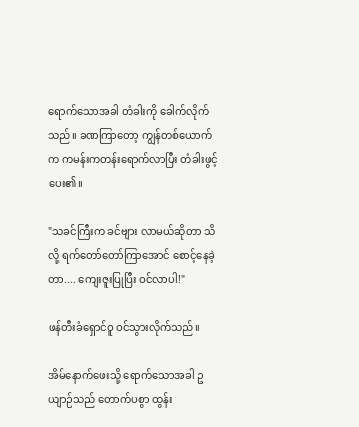ရောက်သောအခါ တံခါးကို ခေါက်လိုက်သည်။ ခဏကြာတော့ ကျွန်တစ်ယောက်က ကမန်းကတန်းရောက်လာပြီး တံခါးဖွင့်ပေး၏။

"သခင်ကြီးက ခင်ဗျား လာမယ်ဆိုတာ သိလို့ ရက်တော်တော်ကြာအောင် စောင့်နေခဲ့တာ.... ကျေးဇူးပြုပြီး ဝင်လာပါ!"

ဖန်တီးခံရှောင်ဝူ ဝင်သွားလိုက်သည်။

အိမ်နောက်ဖေးသို့ ရောက်သောအခါ ဥယျာဉ်သည် တောက်ပစွာ ထွန်း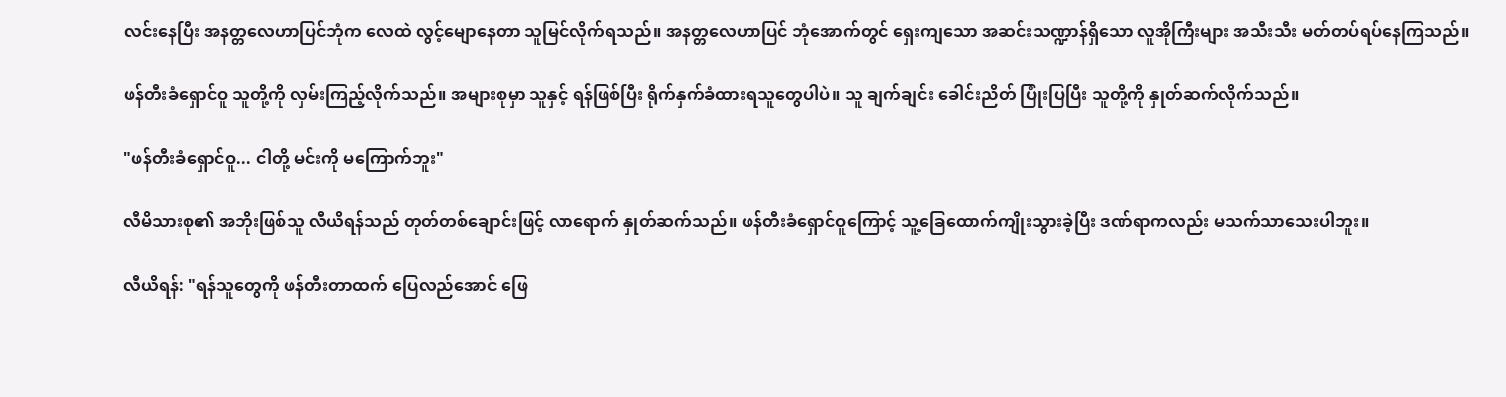လင်းနေပြီး အနတ္တလေဟာပြင်ဘုံက လေထဲ လွင့်မျောနေတာ သူမြင်လိုက်ရသည်။ အနတ္တလေဟာပြင် ဘုံအောက်တွင် ရှေးကျသော အဆင်းသဏ္ဍာန်ရှိသော လူအိုကြီးများ အသီးသီး မတ်တပ်ရပ်နေကြသည်။

ဖန်တီးခံရှောင်ဝူ သူတို့ကို လှမ်းကြည့်လိုက်သည်။ အများစုမှာ သူနှင့် ရန်ဖြစ်ပြီး ရိုက်နှက်ခံထားရသူတွေပါပဲ။ သူ ချက်ချင်း ခေါင်းညိတ် ပြုံးပြပြီး သူတို့ကို နှုတ်ဆက်လိုက်သည်။

"ဖန်တီးခံရှောင်ဝူ... ငါတို့ မင်းကို မကြောက်ဘူး"

လီမိသားစု၏ အဘိုးဖြစ်သူ လီယိရန်သည် တုတ်တစ်ချောင်းဖြင့် လာရောက် နှုတ်ဆက်သည်။ ဖန်တီးခံရှောင်ဝူကြောင့် သူ့ခြေထောက်ကျိုးသွားခဲ့ပြီး ဒဏ်ရာကလည်း မသက်သာသေးပါဘူး။

လီယိရန်: "ရန်သူတွေကို ဖန်တီးတာထက် ပြေလည်အောင် ဖြေ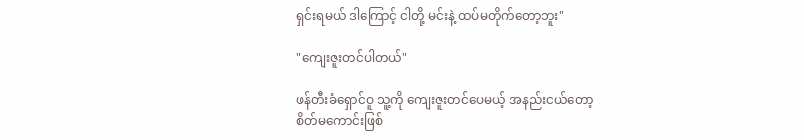ရှင်းရမယ် ဒါကြောင့် ငါတို့ မင်းနဲ့ ထပ်မတိုက်တော့ဘူး"

"ကျေးဇူးတင်ပါတယ်"

ဖန်တီးခံရှောင်ဝူ သူ့ကို ကျေးဇူးတင်ပေမယ့် အနည်းငယ်တော့ စိတ်မကောင်းဖြစ်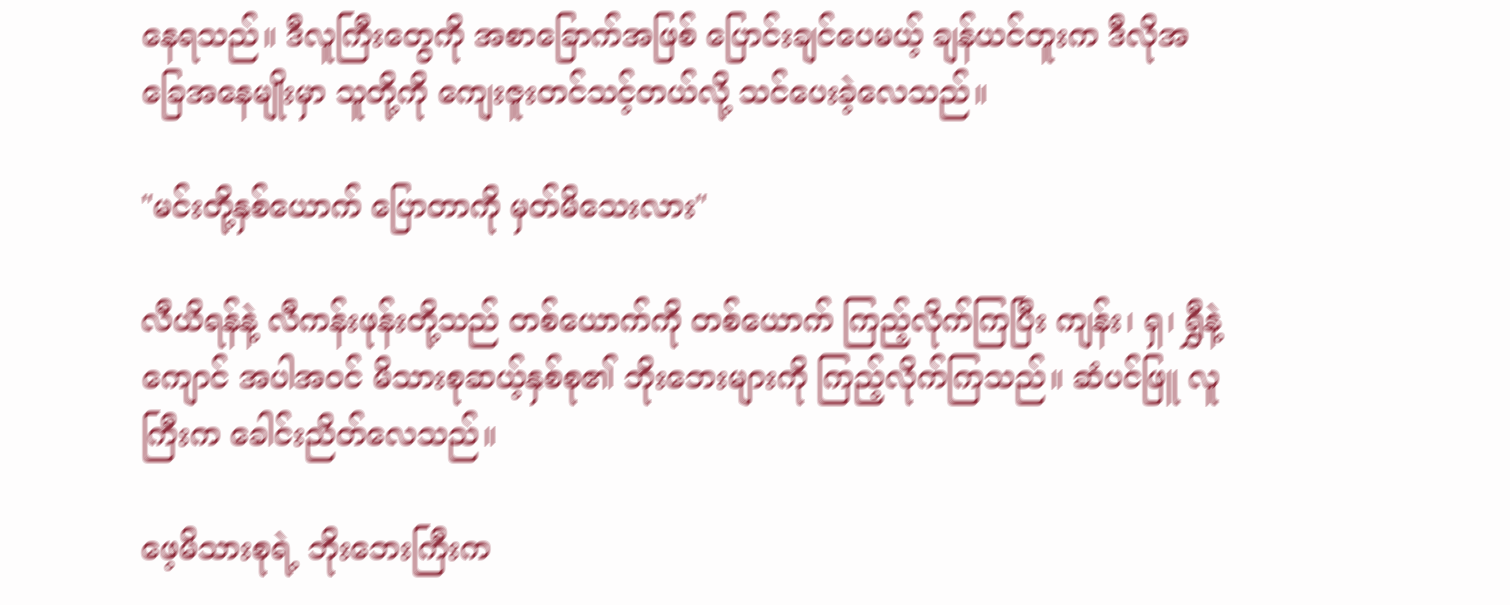နေရသည်။ ဒီလူကြီးတွေကို အစာခြောက်အဖြစ် ပြောင်းချင်ပေမယ့် ချန်ယင်တူးက ဒီလိုအခြေအနေမျိုးမှာ သူတို့ကို ကျေးဇူးတင်သင့်တယ်လို့ သင်ပေးခဲ့လေသည်။

"မင်းတို့နှစ်ယောက် ပြောတာကို မှတ်မိသေးလား"

လီယိရန်နဲ့ လီကန်းဖုန်းတို့သည် တစ်ယောက်ကို တစ်ယောက် ကြည့်လိုက်ကြပြီး ကျန်း၊ ရှ၊ ရွှီနဲ့ ကျောင် အပါအဝင် မိသားစုဆယ့်နှစ်စု၏ ဘိုးဘေးများကို ကြည့်လိုက်ကြသည်။ ဆံပင်ဖြူ လူကြီးက ခေါင်းညိတ်လေသည်။

ဖေ့မိသားစုရဲ့ ဘိုးဘေးကြီးက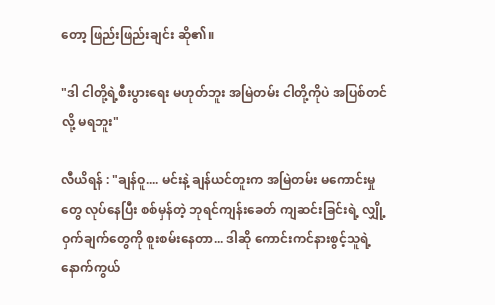တော့ ဖြည်းဖြည်းချင်း ဆို၏။

"ဒါ ငါတို့ရဲ့စီးပွားရေး မဟုတ်ဘူး အမြဲတမ်း ငါတို့ကိုပဲ အပြစ်တင်လို့ မရဘူး"

လီယိရန် : "ချန်ဝူ.... မင်းနဲ့ ချန်ယင်တူးက အမြဲတမ်း မကောင်းမှုတွေ လုပ်နေပြီး စစ်မှန်တဲ့ ဘုရင်ကျန်းခေတ် ကျဆင်းခြင်းရဲ့ လျှို့ဝှက်ချက်တွေကို စူးစမ်းနေတာ... ဒါဆို ကောင်းကင်နားစွင့်သူရဲ့ နောက်ကွယ်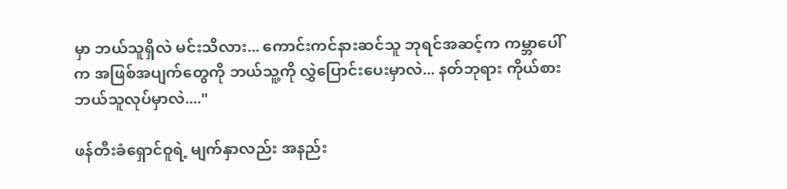မှာ ဘယ်သူရှိလဲ မင်းသိလား... ကောင်းကင်နားဆင်သူ ဘုရင်အဆင့်က ကမ္ဘာပေါ်က အဖြစ်အပျက်တွေကို ဘယ်သူ့ကို လွှဲပြောင်းပေးမှာလဲ... နတ်ဘုရား ကိုယ်စား ဘယ်သူလုပ်မှာလဲ...."

ဖန်တီးခံရှောင်ဝူရဲ့ မျက်နှာလည်း အနည်း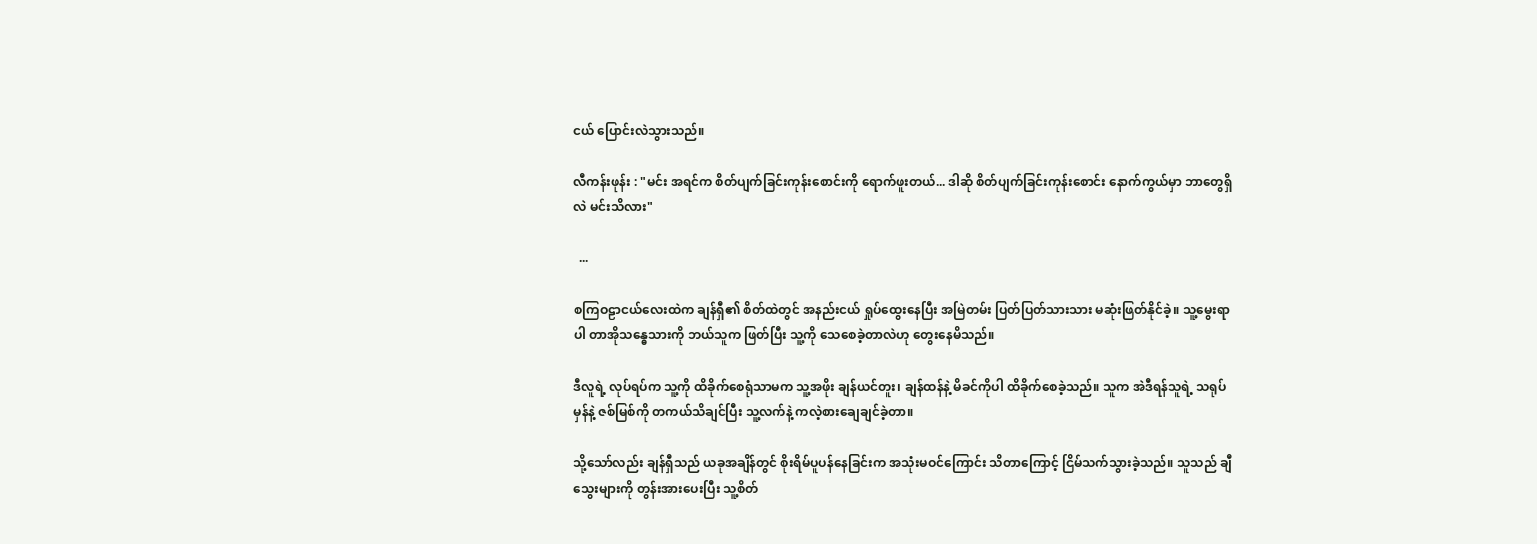ငယ် ပြောင်းလဲသွားသည်။

လီကန်းဖုန်း : "မင်း အရင်က စိတ်ပျက်ခြင်းကုန်းစောင်းကို ရောက်ဖူးတယ်... ဒါဆို စိတ်ပျက်ခြင်းကုန်းစောင်း နောက်ကွယ်မှာ ဘာတွေရှိလဲ မင်းသိလား"

  ...

စကြဝဠာငယ်လေးထဲက ချန်ရှီ၏ စိတ်ထဲတွင် အနည်းငယ် ရှုပ်ထွေးနေပြီး အမြဲတမ်း ပြတ်ပြတ်သားသား မဆုံးဖြတ်နိုင်ခဲ့။ သူ့မွေးရာပါ တာအိုသန္ဓေသားကို ဘယ်သူက ဖြတ်ပြီး သူ့ကို သေစေခဲ့တာလဲဟု တွေးနေမိသည်။

ဒီလူရဲ့ လုပ်ရပ်က သူ့ကို ထိခိုက်စေရုံသာမက သူ့အဖိုး ချန်ယင်တူး၊ ချန်ထန်နဲ့ မိခင်ကိုပါ ထိခိုက်စေခဲ့သည်။ သူက အဲဒီရန်သူရဲ့ သရုပ်မှန်နဲ့ ဇစ်မြစ်ကို တကယ်သိချင်ပြီး သူ့လက်နဲ့ ကလဲ့စားချေချင်ခဲ့တာ။

သို့သော်လည်း ချန်ရှီသည် ယခုအချိန်တွင် စိုးရိမ်ပူပန်နေခြင်းက အသုံးမဝင်ကြောင်း သိတာကြောင့် ငြိမ်သက်သွားခဲ့သည်။ သူသည် ချီသွေးများကို တွန်းအားပေးပြီး သူ့စိတ်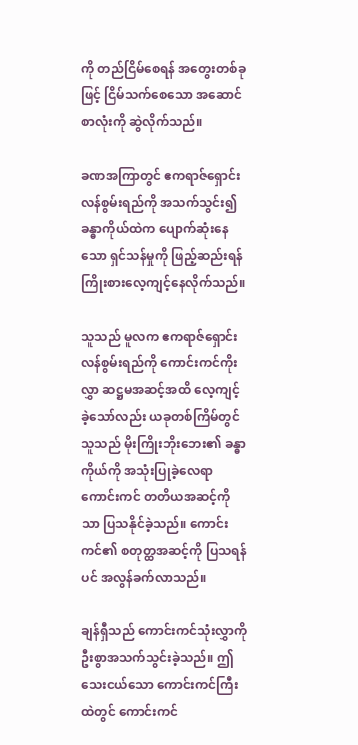ကို တည်ငြိမ်စေရန် အတွေးတစ်ခုဖြင့် ငြိမ်သက်စေသော အဆောင်စာလုံးကို ဆွဲလိုက်သည်။

ခဏအကြာတွင် ဧကရာဇ်ရှောင်းလန်စွမ်းရည်ကို အသက်သွင်း၍ ခန္ဓာကိုယ်ထဲက ပျောက်ဆုံးနေသော ရှင်သန်မှုကို ဖြည့်ဆည်းရန် ကြိုးစားလေ့ကျင့်နေလိုက်သည်။

သူသည် မူလက ဧကရာဇ်ရှောင်းလန်စွမ်းရည်ကို ကောင်းကင်ကိုးလွှာ ဆဋ္ဌမအဆင့်အထိ လေ့ကျင့်ခဲ့သော်လည်း ယခုတစ်ကြိမ်တွင် သူသည် မိုးကြိုးဘိုးဘေး၏ ခန္ဓာကိုယ်ကို အသုံးပြုခဲ့လေရာ ကောင်းကင် တတိယအဆင့်ကိုသာ ပြသနိုင်ခဲ့သည်။ ကောင်းကင်၏ စတုတ္ထအဆင့်ကို ပြသရန်ပင် အလွန်ခက်လာသည်။

ချန်ရှီသည် ကောင်းကင်သုံးလွှာကို ဦးစွာအသက်သွင်းခဲ့သည်။ ဤသေးငယ်သော ကောင်းကင်ကြီးထဲတွင် ကောင်းကင်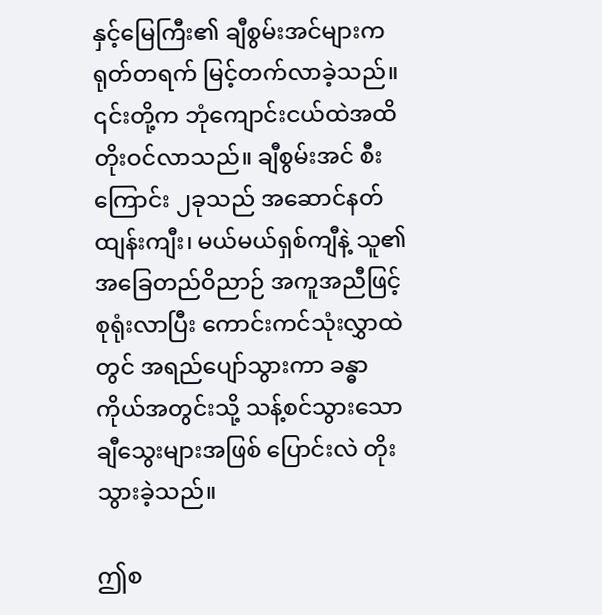နှင့်မြေကြီး၏ ချီစွမ်းအင်များက ရုတ်တရက် မြင့်တက်လာခဲ့သည်။ ၎င်းတို့က ဘုံကျောင်းငယ်ထဲအထိ တိုးဝင်လာသည်။ ချီစွမ်းအင် စီးကြောင်း ၂ခုသည် အဆောင်နတ်ထျန်းကျီး၊ မယ်မယ်ရှစ်ကျီနဲ့ သူ၏အခြေတည်ဝိညာဉ် အကူအညီဖြင့် စုရုံးလာပြီး ကောင်းကင်သုံးလွှာထဲတွင် အရည်ပျော်သွားကာ ခန္ဓာကိုယ်အတွင်းသို့ သန့်စင်သွားသော ချီသွေးများအဖြစ် ပြောင်းလဲ တိုးသွားခဲ့သည်။

ဤစ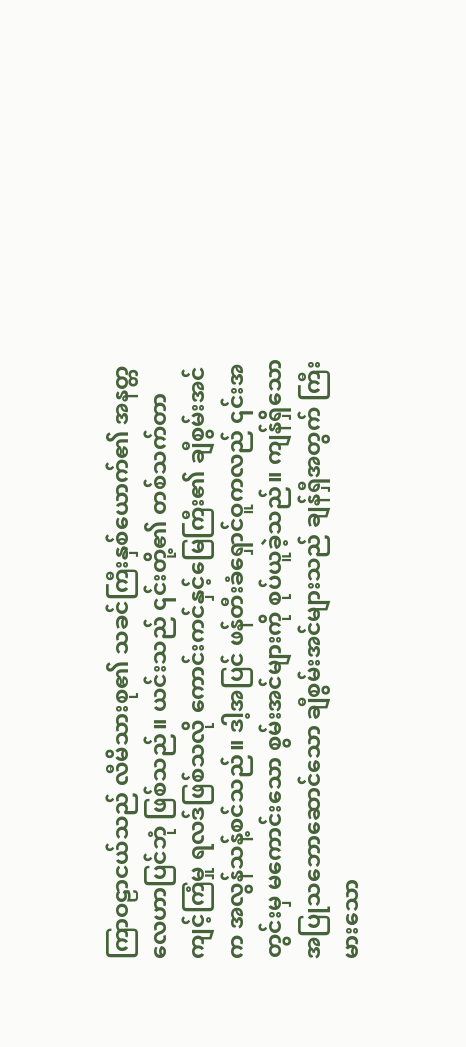ကြာဝဠာငယ်သည် လီမိသားစု၏ သခင်ကြီးနှစ်ယောက်၏ အနတ္တလေဟာပြင်ဘုံ ဖြစ်သည်။ ယင်းသည် ၎င်းတို့၏ တစ်သက်တာ ကျင့်ကြံမှု ရလဒ်ဖြစ်သလို ကောင်းကင်နှင့်မြေကြီး၏ ချီစွမ်းအင်က အလွန်သန့်စင်သည်။ ဒါ့အပြင် ဖန်တီးခံရှောင်ဝူကလည် ၎င်းအတွင်းမှ မကောင်းသော စွမ်းအင်များကို စုပ်ယူခဲ့သည်။ ကျန်ရှိသော အပြုသဘောဆောင်သော ချီစွမ်းအင်များသည် ချန်ရှီအတွက် ကြီးမားသော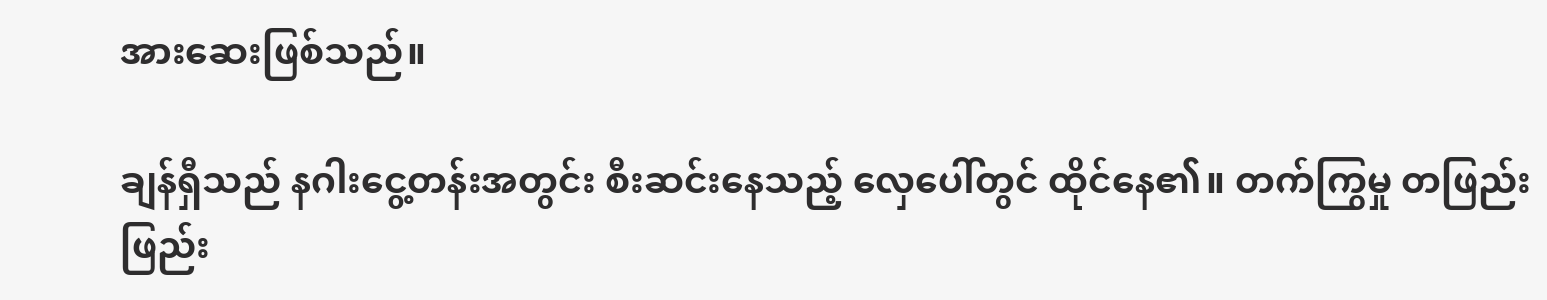အားဆေးဖြစ်သည်။

ချန်ရှီသည် နဂါးငွေ့တန်းအတွင်း စီးဆင်းနေသည့် လှေပေါ်တွင် ထိုင်နေ၏။ တက်ကြွမှု တဖြည်းဖြည်း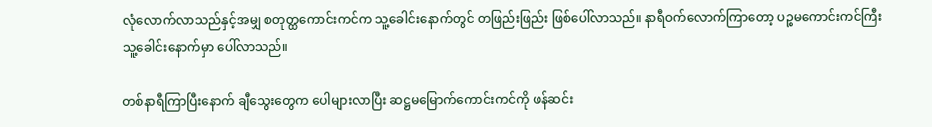လုံလောက်လာသည်နှင့်အမျှ စတုတ္ထကောင်းကင်က သူ့ခေါင်းနောက်တွင် တဖြည်းဖြည်း ဖြစ်ပေါ်လာသည်။ နာရီဝက်လောက်ကြာတော့ ပဉ္စမကောင်းကင်ကြီး သူ့ခေါင်းနောက်မှာ ပေါ်လာသည်။

တစ်နာရီကြာပြီးနောက် ချီသွေးတွေက ပေါများလာပြီး ဆဋ္ဌမမြောက်ကောင်းကင်ကို ဖန်ဆင်း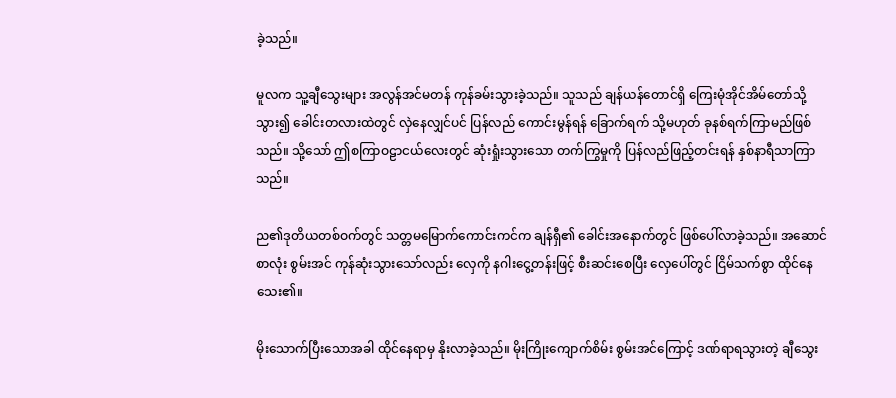ခဲ့သည်။

မူလက သူ့ချီသွေးများ အလွန်အင်မတန် ကုန်ခမ်းသွားခဲ့သည်။ သူသည် ချန်ယန်တောင်ရှိ ကြေးမုံအိုင်အိမ်တော်သို့သွား၍ ခေါင်းတလားထဲတွင် လှဲနေလျှင်ပင် ပြန်လည် ကောင်းမွန်ရန် ခြောက်ရက် သို့မဟုတ် ခုနစ်ရက်ကြာမည်ဖြစ်သည်။ သို့သော် ဤစကြာဝဠာငယ်လေးတွင် ဆုံးရှုံးသွားသော တက်ကြွမှုကို ပြန်လည်ဖြည့်တင်းရန် နှစ်နာရီသာကြာသည်။

ည၏ဒုတိယတစ်ဝက်တွင် သတ္တမမြောက်ကောင်းကင်က ချန်ရှီ၏ ခေါင်းအနောက်တွင် ဖြစ်ပေါ်လာခဲ့သည်။ အဆောင်စာလုံး စွမ်းအင် ကုန်ဆုံးသွားသော်လည်း လှေကို နဂါးငွေ့တန်းဖြင့် စီးဆင်းစေပြီး လှေပေါ်တွင် ငြိမ်သက်စွာ ထိုင်နေသေး၏။

မိုးသောက်ပြီးသောအခါ ထိုင်နေရာမှ နိုးလာခဲ့သည်။ မိုးကြိုးကျောက်စိမ်း စွမ်းအင်ကြောင့် ဒဏ်ရာရသွားတဲ့ ချီသွေး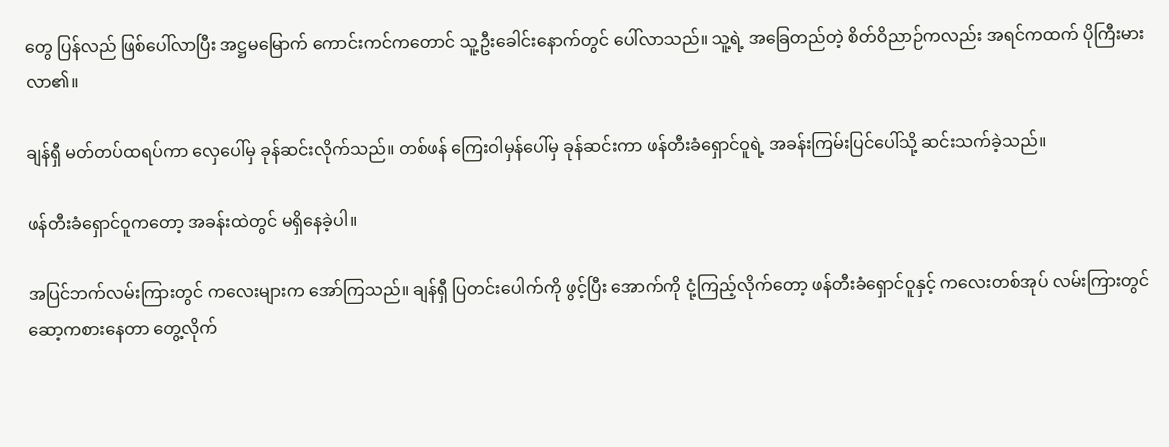တွေ ပြန်လည် ဖြစ်ပေါ်လာပြီး အဋ္ဌမမြောက် ကောင်းကင်ကတောင် သူ့ဦးခေါင်းနောက်တွင် ပေါ်လာသည်။ သူ့ရဲ့ အခြေတည်တဲ့ စိတ်ဝိညာဉ်ကလည်း အရင်ကထက် ပိုကြီးမားလာ၏။

ချန်ရှီ မတ်တပ်ထရပ်ကာ လှေပေါ်မှ ခုန်ဆင်းလိုက်သည်။ တစ်ဖန် ကြေးဝါမှန်ပေါ်မှ ခုန်ဆင်းကာ ဖန်တီးခံရှောင်ဝူရဲ့ အခန်းကြမ်းပြင်ပေါ်သို့ ဆင်းသက်ခဲ့သည်။

ဖန်တီးခံရှောင်ဝူကတော့ အခန်းထဲတွင် မရှိနေခဲ့ပါ။

အပြင်ဘက်လမ်းကြားတွင် ကလေးများက အော်ကြသည်။ ချန်ရှီ ပြတင်းပေါက်ကို ဖွင့်ပြီး အောက်ကို ငုံ့ကြည့်လိုက်တော့ ဖန်တီးခံရှောင်ဝူနှင့် ကလေးတစ်အုပ် လမ်းကြားတွင် ဆော့ကစားနေတာ တွေ့လိုက်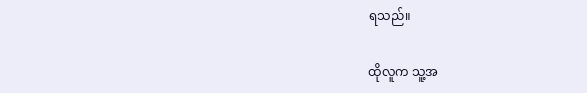ရသည်။

ထိုလူက သူ့အ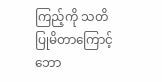ကြည့်ကို သတိပြုမိတာကြောင့် ဘော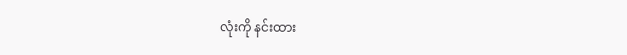လုံးကို နင်းထား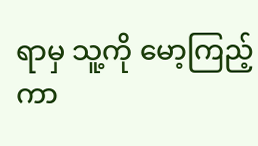ရာမှ သူ့ကို မော့ကြည့်ကာ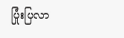ပြုံးပြလာ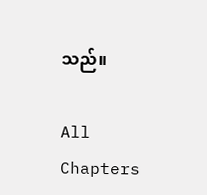သည်။

All Chapters